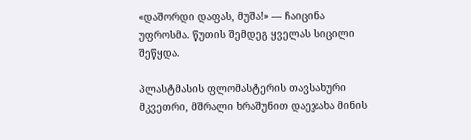«დაშორდი დაფას, მუშა!» — ჩაიცინა უფროსმა. წუთის შემდეგ ყველას სიცილი შეწყდა.

პლასტმასის ფლომასტერის თავსახური მკვეთრი, მშრალი ხრაშუნით დაეჯახა მინის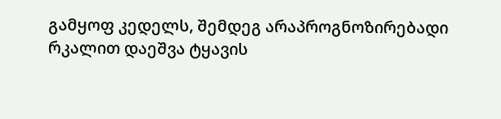გამყოფ კედელს, შემდეგ არაპროგნოზირებადი რკალით დაეშვა ტყავის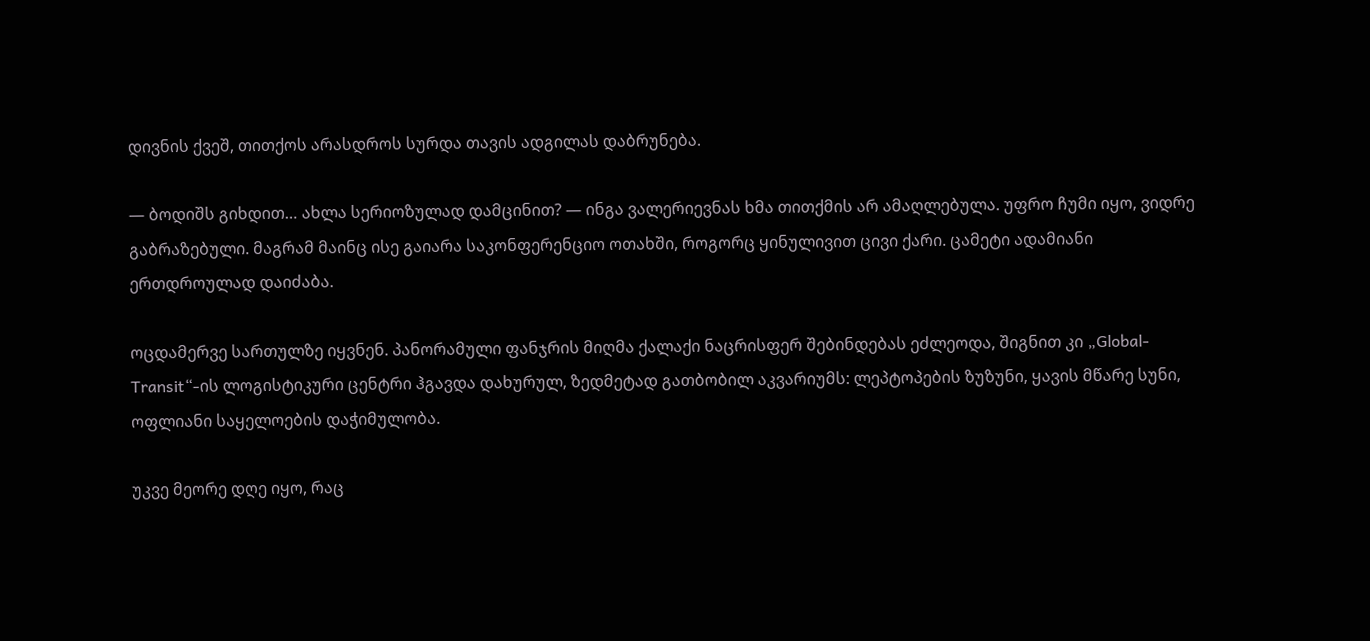დივნის ქვეშ, თითქოს არასდროს სურდა თავის ადგილას დაბრუნება.

— ბოდიშს გიხდით… ახლა სერიოზულად დამცინით? — ინგა ვალერიევნას ხმა თითქმის არ ამაღლებულა. უფრო ჩუმი იყო, ვიდრე გაბრაზებული. მაგრამ მაინც ისე გაიარა საკონფერენციო ოთახში, როგორც ყინულივით ცივი ქარი. ცამეტი ადამიანი ერთდროულად დაიძაბა.

ოცდამერვე სართულზე იყვნენ. პანორამული ფანჯრის მიღმა ქალაქი ნაცრისფერ შებინდებას ეძლეოდა, შიგნით კი „Global-Transit“-ის ლოგისტიკური ცენტრი ჰგავდა დახურულ, ზედმეტად გათბობილ აკვარიუმს: ლეპტოპების ზუზუნი, ყავის მწარე სუნი, ოფლიანი საყელოების დაჭიმულობა.

უკვე მეორე დღე იყო, რაც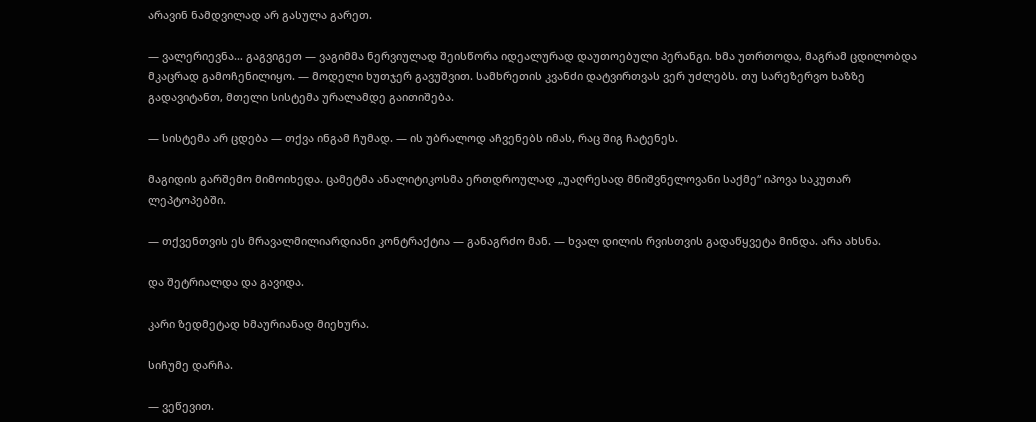არავინ ნამდვილად არ გასულა გარეთ.

— ვალერიევნა… გაგვიგეთ — ვაგიმმა ნერვიულად შეისწორა იდეალურად დაუთოებული პერანგი. ხმა უთრთოდა, მაგრამ ცდილობდა მკაცრად გამოჩენილიყო. — მოდელი ხუთჯერ გავუშვით. სამხრეთის კვანძი დატვირთვას ვერ უძლებს. თუ სარეზერვო ხაზზე გადავიტანთ, მთელი სისტემა ურალამდე გაითიშება.

— სისტემა არ ცდება — თქვა ინგამ ჩუმად. — ის უბრალოდ აჩვენებს იმას, რაც შიგ ჩატენეს.

მაგიდის გარშემო მიმოიხედა. ცამეტმა ანალიტიკოსმა ერთდროულად „უაღრესად მნიშვნელოვანი საქმე“ იპოვა საკუთარ ლეპტოპებში.

— თქვენთვის ეს მრავალმილიარდიანი კონტრაქტია — განაგრძო მან. — ხვალ დილის რვისთვის გადაწყვეტა მინდა. არა ახსნა.

და შეტრიალდა და გავიდა.

კარი ზედმეტად ხმაურიანად მიეხურა.

სიჩუმე დარჩა.

— ვეწევით.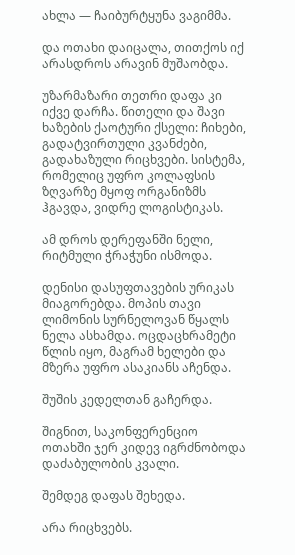ახლა — ჩაიბურტყუნა ვაგიმმა.

და ოთახი დაიცალა, თითქოს იქ არასდროს არავინ მუშაობდა.

უზარმაზარი თეთრი დაფა კი იქვე დარჩა. წითელი და შავი ხაზების ქაოტური ქსელი: ჩიხები, გადატვირთული კვანძები, გადახაზული რიცხვები. სისტემა, რომელიც უფრო კოლაფსის ზღვარზე მყოფ ორგანიზმს ჰგავდა, ვიდრე ლოგისტიკას.

ამ დროს დერეფანში ნელი, რიტმული ჭრაჭუნი ისმოდა.

დენისი დასუფთავების ურიკას მიაგორებდა. მოპის თავი ლიმონის სურნელოვან წყალს ნელა ასხამდა. ოცდაცხრამეტი წლის იყო, მაგრამ ხელები და მზერა უფრო ასაკიანს აჩენდა.

შუშის კედელთან გაჩერდა.

შიგნით, საკონფერენციო ოთახში ჯერ კიდევ იგრძნობოდა დაძაბულობის კვალი.

შემდეგ დაფას შეხედა.

არა რიცხვებს.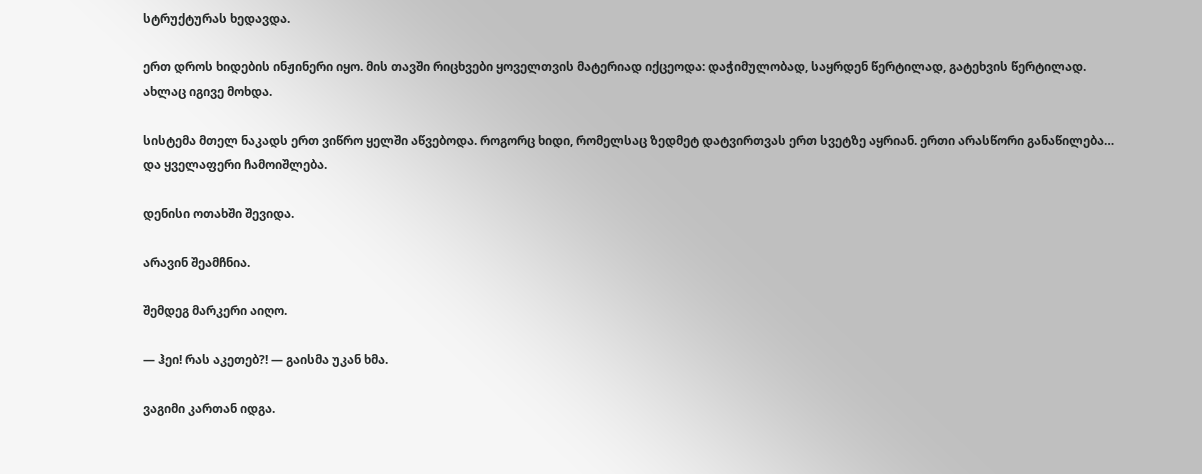სტრუქტურას ხედავდა.

ერთ დროს ხიდების ინჟინერი იყო. მის თავში რიცხვები ყოველთვის მატერიად იქცეოდა: დაჭიმულობად, საყრდენ წერტილად, გატეხვის წერტილად. ახლაც იგივე მოხდა.

სისტემა მთელ ნაკადს ერთ ვიწრო ყელში აწვებოდა. როგორც ხიდი, რომელსაც ზედმეტ დატვირთვას ერთ სვეტზე აყრიან. ერთი არასწორი განაწილება… და ყველაფერი ჩამოიშლება.

დენისი ოთახში შევიდა.

არავინ შეამჩნია.

შემდეგ მარკერი აიღო.

— ჰეი! რას აკეთებ?! — გაისმა უკან ხმა.

ვაგიმი კართან იდგა.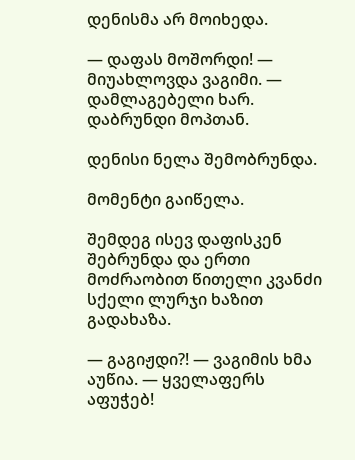დენისმა არ მოიხედა.

— დაფას მოშორდი! — მიუახლოვდა ვაგიმი. — დამლაგებელი ხარ. დაბრუნდი მოპთან.

დენისი ნელა შემობრუნდა.

მომენტი გაიწელა.

შემდეგ ისევ დაფისკენ შებრუნდა და ერთი მოძრაობით წითელი კვანძი სქელი ლურჯი ხაზით გადახაზა.

— გაგიჟდი?! — ვაგიმის ხმა აუწია. — ყველაფერს აფუჭებ!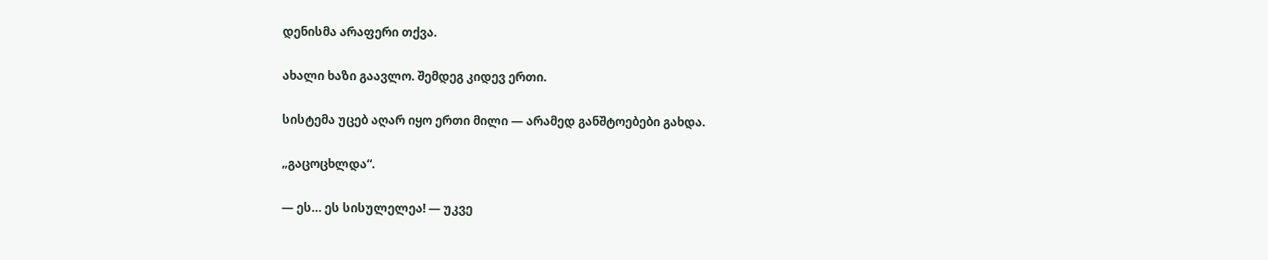დენისმა არაფერი თქვა.

ახალი ხაზი გაავლო. შემდეგ კიდევ ერთი.

სისტემა უცებ აღარ იყო ერთი მილი — არამედ განშტოებები გახდა.

„გაცოცხლდა“.

— ეს… ეს სისულელეა! — უკვე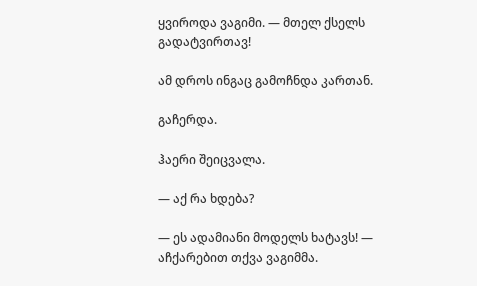ყვიროდა ვაგიმი. — მთელ ქსელს გადატვირთავ!

ამ დროს ინგაც გამოჩნდა კართან.

გაჩერდა.

ჰაერი შეიცვალა.

— აქ რა ხდება?

— ეს ადამიანი მოდელს ხატავს! — აჩქარებით თქვა ვაგიმმა.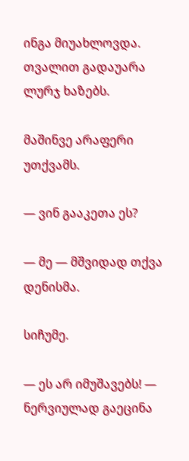ინგა მიუახლოვდა. თვალით გადაუარა ლურჯ ხაზებს.

მაშინვე არაფერი უთქვამს.

— ვინ გააკეთა ეს?

— მე — მშვიდად თქვა დენისმა.

სიჩუმე.

— ეს არ იმუშავებს! — ნერვიულად გაეცინა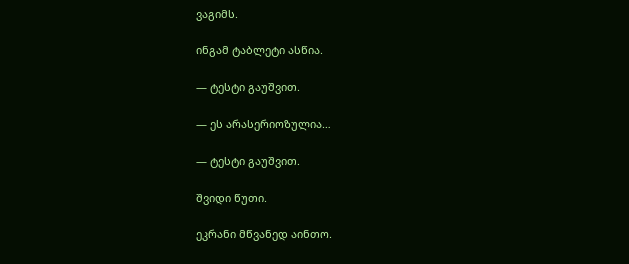ვაგიმს.

ინგამ ტაბლეტი ასწია.

— ტესტი გაუშვით.

— ეს არასერიოზულია…

— ტესტი გაუშვით.

შვიდი წუთი.

ეკრანი მწვანედ აინთო.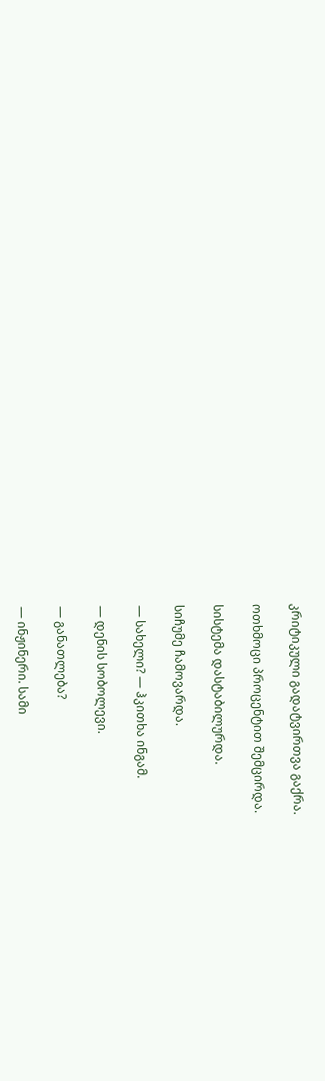კრიტიკული გადატვირთვა გაქრა.

ოთხმოცი პროცენტით შემცირდა.

სისტემა დასტაბილურდა.

სიჩუმე ჩამოვარდა.

— სახელი? — ჰკითხა ინგამ.

— დენის სობოლევი.

— განათლება?

— ინჟინერი. სამი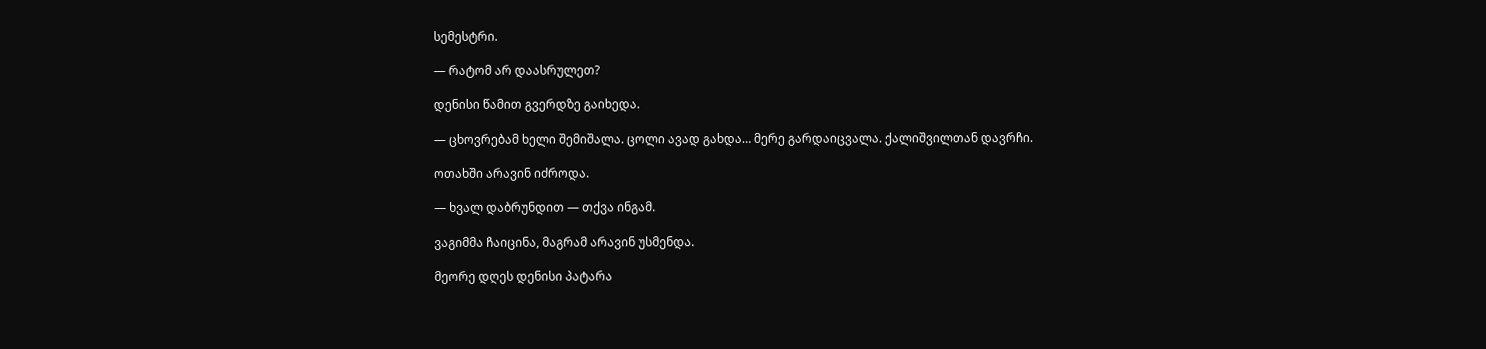სემესტრი.

— რატომ არ დაასრულეთ?

დენისი წამით გვერდზე გაიხედა.

— ცხოვრებამ ხელი შემიშალა. ცოლი ავად გახდა… მერე გარდაიცვალა. ქალიშვილთან დავრჩი.

ოთახში არავინ იძროდა.

— ხვალ დაბრუნდით — თქვა ინგამ.

ვაგიმმა ჩაიცინა, მაგრამ არავინ უსმენდა.

მეორე დღეს დენისი პატარა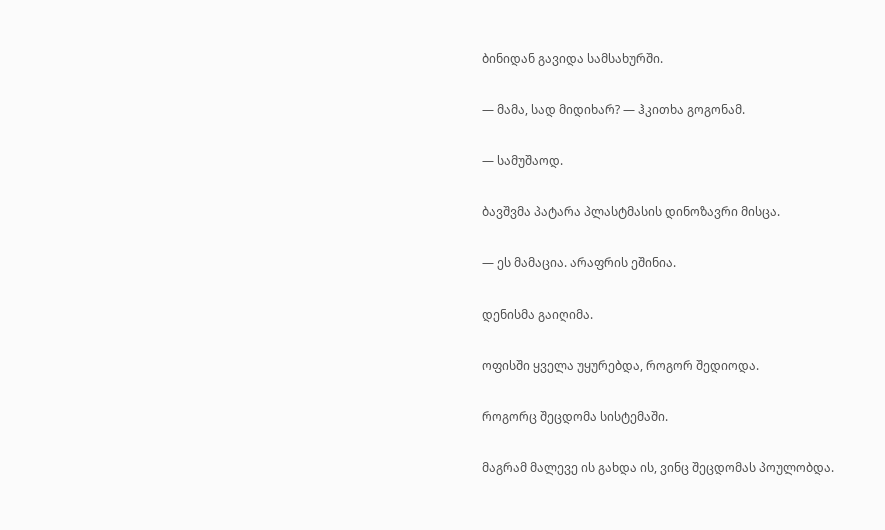ბინიდან გავიდა სამსახურში.

— მამა, სად მიდიხარ? — ჰკითხა გოგონამ.

— სამუშაოდ.

ბავშვმა პატარა პლასტმასის დინოზავრი მისცა.

— ეს მამაცია. არაფრის ეშინია.

დენისმა გაიღიმა.

ოფისში ყველა უყურებდა, როგორ შედიოდა.

როგორც შეცდომა სისტემაში.

მაგრამ მალევე ის გახდა ის, ვინც შეცდომას პოულობდა.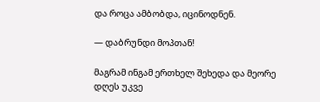და როცა ამბობდა, იცინოდნენ.

— დაბრუნდი მოპთან!

მაგრამ ინგამ ერთხელ შეხედა და მეორე დღეს უკვე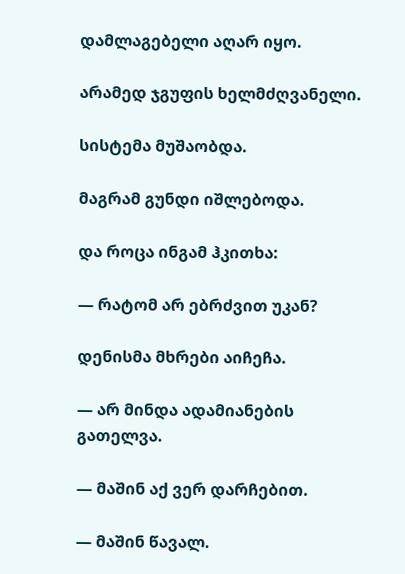დამლაგებელი აღარ იყო.

არამედ ჯგუფის ხელმძღვანელი.

სისტემა მუშაობდა.

მაგრამ გუნდი იშლებოდა.

და როცა ინგამ ჰკითხა:

— რატომ არ ებრძვით უკან?

დენისმა მხრები აიჩეჩა.

— არ მინდა ადამიანების გათელვა.

— მაშინ აქ ვერ დარჩებით.

— მაშინ წავალ.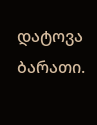დატოვა ბარათი.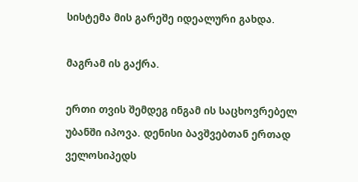სისტემა მის გარეშე იდეალური გახდა.

მაგრამ ის გაქრა.

ერთი თვის შემდეგ ინგამ ის საცხოვრებელ უბანში იპოვა. დენისი ბავშვებთან ერთად ველოსიპედს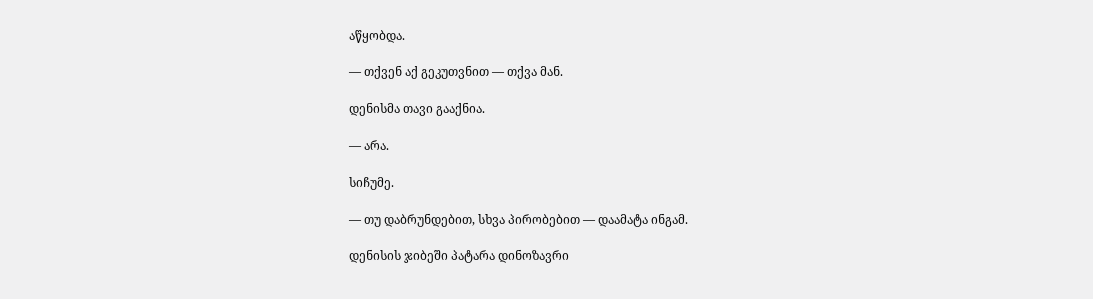აწყობდა.

— თქვენ აქ გეკუთვნით — თქვა მან.

დენისმა თავი გააქნია.

— არა.

სიჩუმე.

— თუ დაბრუნდებით, სხვა პირობებით — დაამატა ინგამ.

დენისის ჯიბეში პატარა დინოზავრი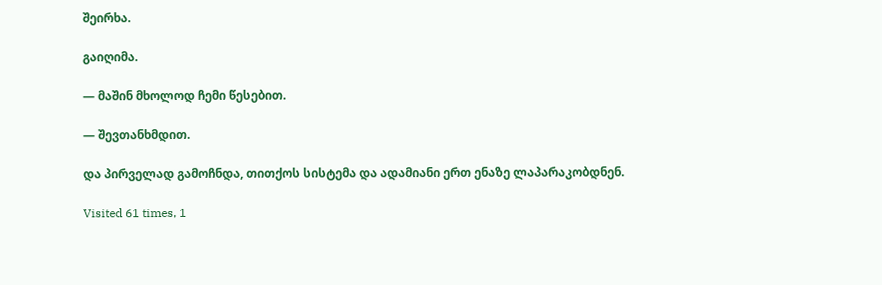შეირხა.

გაიღიმა.

— მაშინ მხოლოდ ჩემი წესებით.

— შევთანხმდით.

და პირველად გამოჩნდა, თითქოს სისტემა და ადამიანი ერთ ენაზე ლაპარაკობდნენ.

Visited 61 times, 1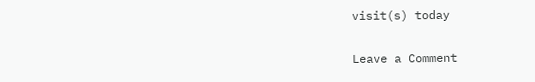visit(s) today

Leave a Comment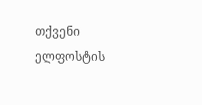თქვენი ელფოსტის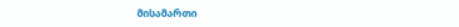მისამართი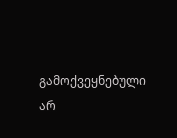გამოქვეყნებული არ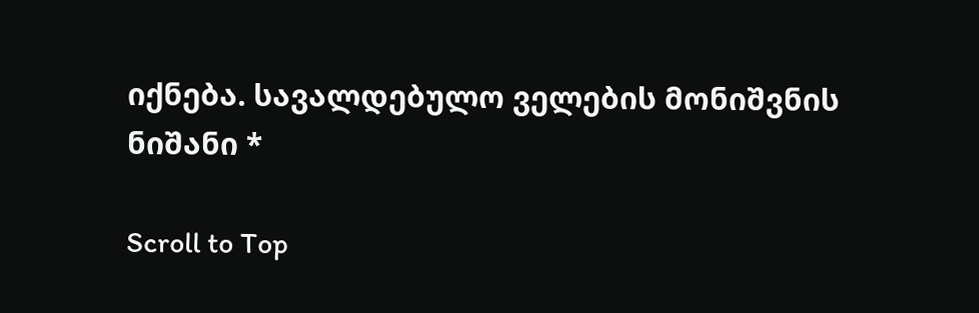იქნება. სავალდებულო ველების მონიშვნის ნიშანი *

Scroll to Top